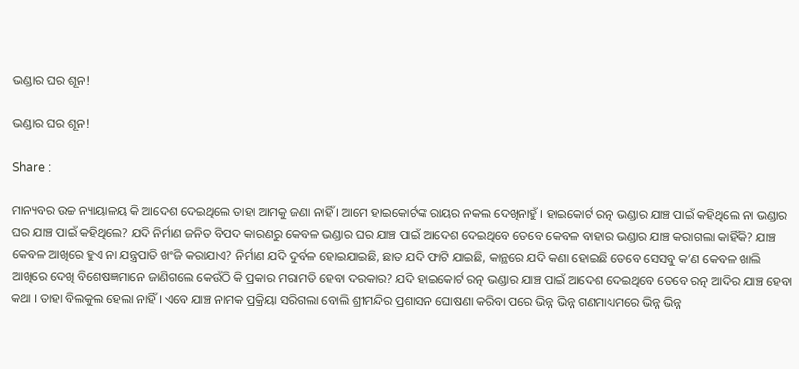ଭଣ୍ଡାର ଘର ଶୂନ!

ଭଣ୍ଡାର ଘର ଶୂନ!

Share :

ମାନ୍ୟବର ଉଚ୍ଚ ନ୍ୟାୟାଳୟ କି ଆଦେଶ ଦେଇଥିଲେ ତାହା ଆମକୁ ଜଣା ନାହିଁ । ଆମେ ହାଇକୋର୍ଟଙ୍କ ରାୟର ନକଲ ଦେଖିନାହୁଁ । ହାଇକୋର୍ଟ ରତ୍ନ ଭଣ୍ଡାର ଯାଞ୍ଚ ପାଇଁ କହିଥିଲେ ନା ଭଣ୍ଡାର ଘର ଯାଞ୍ଚ ପାଇଁ କହିଥିଲେ? ଯଦି ନିର୍ମାଣ ଜନିତ ବିପଦ କାରଣରୁ କେବଳ ଭଣ୍ଡାର ଘର ଯାଞ୍ଚ ପାଇଁ ଆଦେଶ ଦେଇଥିବେ ତେବେ କେବଳ ବାହାର ଭଣ୍ଡାର ଯାଞ୍ଚ କରାଗଲା କାହିଁକି? ଯାଞ୍ଚ କେବଳ ଆଖିରେ ହୁଏ ନା ଯନ୍ତ୍ରପାତି ଖଂଜି କରାଯାଏ? ନିର୍ମାଣ ଯଦି ଦୁର୍ବଳ ହୋଇଯାଇଛି, ଛାତ ଯଦି ଫାଟି ଯାଇଛି, କାନ୍ଥରେ ଯଦି କଣା ହୋଇଛି ତେବେ ସେସବୁ କ’ଣ କେବଳ ଖାଲି ଆଖିରେ ଦେଖି ବିଶେଷଜ୍ଞମାନେ ଜାଣିଗଲେ କେଉଁଠି କି ପ୍ରକାର ମରାମତି ହେବା ଦରକାର? ଯଦି ହାଇକୋର୍ଟ ରତ୍ନ ଭଣ୍ଡାର ଯାଞ୍ଚ ପାଇଁ ଆଦେଶ ଦେଇଥିବେ ତେବେ ରତ୍ନ ଆଦିର ଯାଞ୍ଚ ହେବା କଥା । ତାହା ବିଲକୁଲ ହେଲା ନାହିଁ । ଏବେ ଯାଞ୍ଚ ନାମକ ପ୍ରକ୍ରିୟା ସରିଗଲା ବୋଲି ଶ୍ରୀମନ୍ଦିର ପ୍ରଶାସନ ଘୋଷଣା କରିବା ପରେ ଭିନ୍ନ ଭିନ୍ନ ଗଣମାଧ୍ୟମରେ ଭିନ୍ନ ଭିନ୍ନ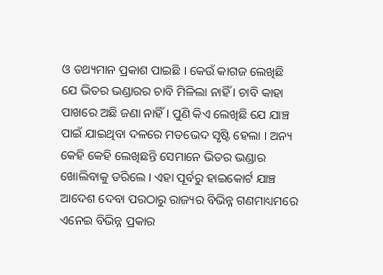ଓ ତଥ୍ୟମାନ ପ୍ରକାଶ ପାଇଛି । କେଉଁ କାଗଜ ଲେଖିଛି ଯେ ଭିତର ଭଣ୍ଡାରର ଚାବି ମିଳିଲା ନାହିଁ । ଚାବି କାହା ପାଖରେ ଅଛି ଜଣା ନାହିଁ । ପୁଣି କିଏ ଲେଖିଛି ଯେ ଯାଞ୍ଚ ପାଇଁ ଯାଇଥିବା ଦଳରେ ମତଭେଦ ସୃଷ୍ଟି ହେଲା । ଅନ୍ୟ କେହି କେହି ଲେଖିଛନ୍ତି ସେମାନେ ଭିତର ଭଣ୍ଡାର ଖୋଲିବାକୁ ଡରିଲେ । ଏହା ପୂର୍ବରୁ ହାଇକୋର୍ଟ ଯାଞ୍ଚ ଆଦେଶ ଦେବା ପରଠାରୁ ରାଜ୍ୟର ବିଭିନ୍ନ ଗଣମାଧ୍ୟମରେ ଏନେଇ ବିଭିନ୍ନ ପ୍ରକାର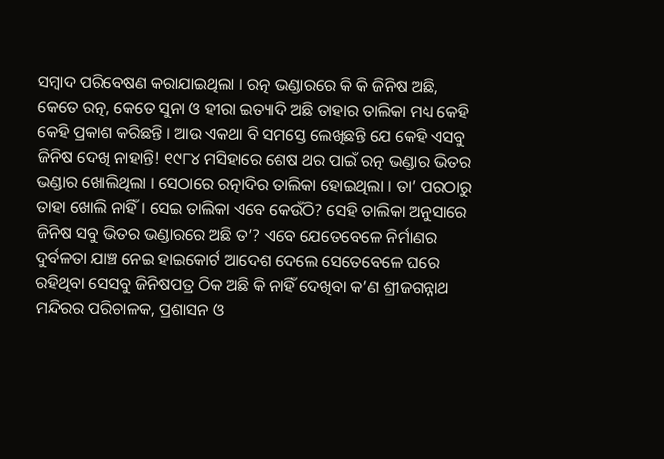ସମ୍ବାଦ ପରିବେଷଣ କରାଯାଇଥିଲା । ରତ୍ନ ଭଣ୍ଡାରରେ କି କି ଜିନିଷ ଅଛି, କେତେ ରତ୍ନ, କେତେ ସୁନା ଓ ହୀରା ଇତ୍ୟାଦି ଅଛି ତାହାର ତାଲିକା ମଧ୍ୟ କେହି କେହି ପ୍ରକାଶ କରିଛନ୍ତି । ଆଉ ଏକଥା ବି ସମସ୍ତେ ଲେଖିଛନ୍ତି ଯେ କେହି ଏସବୁ ଜିନିଷ ଦେଖି ନାହାନ୍ତି! ୧୯୮୪ ମସିହାରେ ଶେଷ ଥର ପାଇଁ ରତ୍ନ ଭଣ୍ଡାର ଭିତର ଭଣ୍ଡାର ଖୋଲିଥିଲା । ସେଠାରେ ରତ୍ନାଦିର ତାଲିକା ହୋଇଥିଲା । ତା’ ପରଠାରୁ ତାହା ଖୋଲି ନାହିଁ । ସେଇ ତାଲିକା ଏବେ କେଉଁଠି? ସେହି ତାଲିକା ଅନୁସାରେ ଜିନିଷ ସବୁ ଭିତର ଭଣ୍ଡାରରେ ଅଛି ତ’? ଏବେ ଯେତେବେଳେ ନିର୍ମାଣର ଦୁର୍ବଳତା ଯାଞ୍ଚ ନେଇ ହାଇକୋର୍ଟ ଆଦେଶ ଦେଲେ ସେତେବେଳେ ଘରେ ରହିଥିବା ସେସବୁ ଜିନିଷପତ୍ର ଠିକ ଅଛି କି ନାହିଁ ଦେଖିବା କ’ଣ ଶ୍ରୀଜଗନ୍ନାଥ ମନ୍ଦିରର ପରିଚାଳକ, ପ୍ରଶାସନ ଓ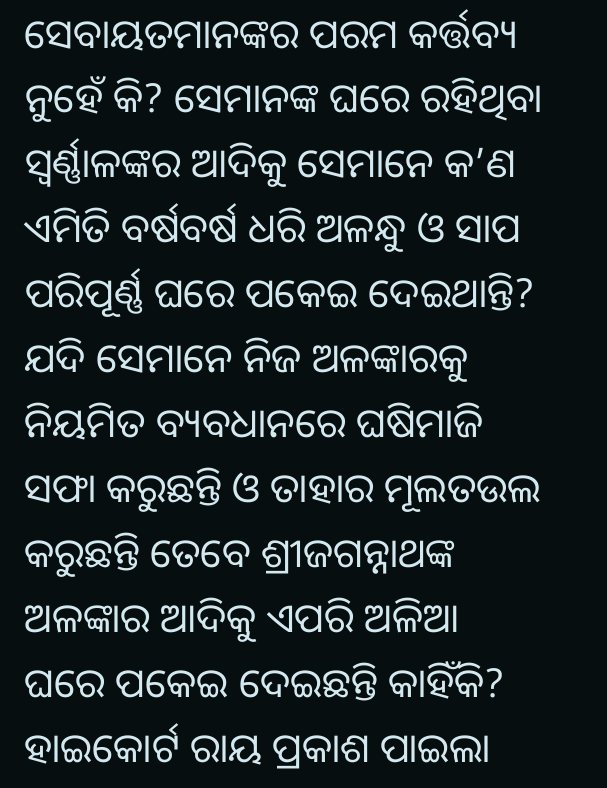ସେବାୟତମାନଙ୍କର ପରମ କର୍ତ୍ତବ୍ୟ ନୁହେଁ କି? ସେମାନଙ୍କ ଘରେ ରହିଥିବା ସ୍ୱର୍ଣ୍ଣାଳଙ୍କର ଆଦିକୁ ସେମାନେ କ’ଣ ଏମିତି ବର୍ଷବର୍ଷ ଧରି ଅଳନ୍ଧୁ ଓ ସାପ ପରିପୂର୍ଣ୍ଣ ଘରେ ପକେଇ ଦେଇଥାନ୍ତି? ଯଦି ସେମାନେ ନିଜ ଅଳଙ୍କାରକୁ ନିୟମିତ ବ୍ୟବଧାନରେ ଘଷିମାଜି ସଫା କରୁଛନ୍ତି ଓ ତାହାର ମୂଲତଉଲ କରୁଛନ୍ତି ତେବେ ଶ୍ରୀଜଗନ୍ନାଥଙ୍କ ଅଳଙ୍କାର ଆଦିକୁ ଏପରି ଅଳିଆ ଘରେ ପକେଇ ଦେଇଛନ୍ତି କାହିଁକି? ହାଇକୋର୍ଟ ରାୟ ପ୍ରକାଶ ପାଇଲା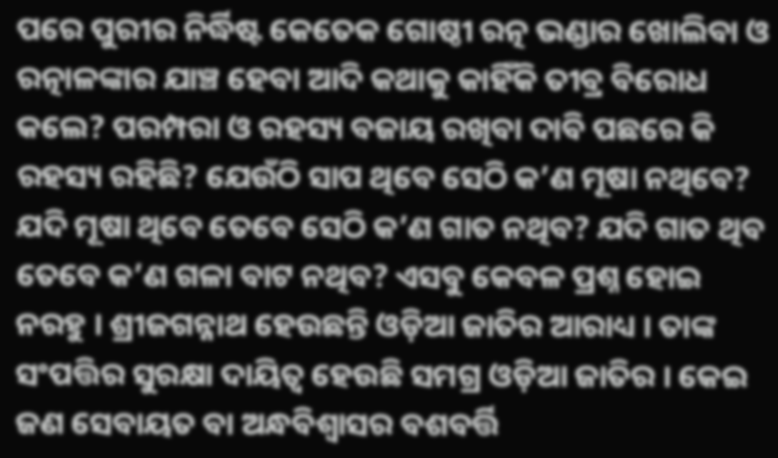ପରେ ପୁରୀର ନିର୍ଦ୍ଧିଷ୍ଟ କେତେକ ଗୋଷ୍ଠୀ ରତ୍ନ ଭଣ୍ଡାର ଖୋଲିବା ଓ ରତ୍ନାଳଙ୍କାର ଯାଞ୍ଚ ହେବା ଆଦି କଥାକୁ କାହିଁକି ତୀବ୍ର ବିରୋଧ କଲେ? ପରମ୍ପରା ଓ ରହସ୍ୟ ବଜାୟ ରଖିବା ଦାବି ପଛରେ କି ରହସ୍ୟ ରହିଛି? ଯେଉଁଠି ସାପ ଥିବେ ସେଠି କ’ଣ ମୂଷା ନଥିବେ? ଯଦି ମୂଷା ଥିବେ ତେବେ ସେଠି କ’ଣ ଗାତ ନଥିବ? ଯଦି ଗାତ ଥିବ ତେବେ କ’ଣ ଗଳା ବାଟ ନଥିବ? ଏସବୁ କେବଳ ପ୍ରଶ୍ନ ହୋଇ ନରହୁ । ଶ୍ରୀଜଗନ୍ନାଥ ହେଉଛନ୍ତି ଓଡ଼ିଆ ଜାତିର ଆରାଧ୍ୟ । ତାଙ୍କ ସଂପତ୍ତିର ସୁରକ୍ଷା ଦାୟିତ୍ୱ ହେଉଛି ସମଗ୍ର ଓଡ଼ିଆ ଜାତିର । କେଇ ଜଣ ସେବାୟତ ବା ଅନ୍ଧବିଶ୍ୱାସର ବଶବର୍ତ୍ତି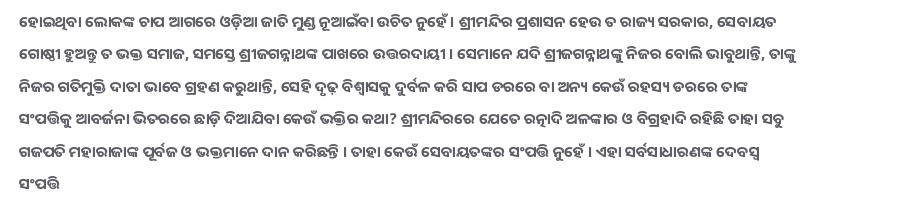ହୋଇଥିବା ଲୋକଙ୍କ ଚାପ ଆଗରେ ଓଡ଼ିଆ ଜାତି ମୁଣ୍ଡ ନୂଆଇଁବା ଉଚିତ ନୁହେଁ । ଶ୍ରୀମନ୍ଦିର ପ୍ରଶାସନ ହେଉ ତ ରାଜ୍ୟ ସରକାର, ସେବାୟତ ଗୋଷ୍ଠୀ ହୁଅନ୍ତୁ ତ ଭକ୍ତ ସମାଜ, ସମସ୍ତେ ଶ୍ରୀଜଗନ୍ନାଥଙ୍କ ପାଖରେ ଉତ୍ତରଦାୟୀ । ସେମାନେ ଯଦି ଶ୍ରୀଜଗନ୍ନାଥଙ୍କୁ ନିଜର ବୋଲି ଭାବୁଥାନ୍ତି, ତାଙ୍କୁ ନିଜର ଗତିମୁକ୍ତି ଦାତା ଭାବେ ଗ୍ରହଣ କରୁଥାନ୍ତି, ସେହି ଦୃଢ଼ ବିଶ୍ୱାସକୁ ଦୁର୍ବଳ କରି ସାପ ଡରରେ ବା ଅନ୍ୟ କେଉଁ ରହସ୍ୟ ଡରରେ ତାଙ୍କ ସଂପତ୍ତିକୁ ଆବର୍ଜନା ଭିତରରେ ଛାଡ଼ି ଦିଆଯିବା କେଉଁ ଭକ୍ତିର କଥା? ଶ୍ରୀମନ୍ଦିରରେ ଯେତେ ରତ୍ନାଦି ଅଳଙ୍କାର ଓ ବିଗ୍ରହାଦି ରହିଛି ତାହା ସବୁ ଗଜପତି ମହାରାଜାଙ୍କ ପୂର୍ବଜ ଓ ଭକ୍ତମାନେ ଦାନ କରିଛନ୍ତି । ତାହା କେଉଁ ସେବାୟତଙ୍କର ସଂପତ୍ତି ନୁହେଁ । ଏହା ସର୍ବସାଧାରଣଙ୍କ ଦେବସ୍ୱ ସଂପତ୍ତି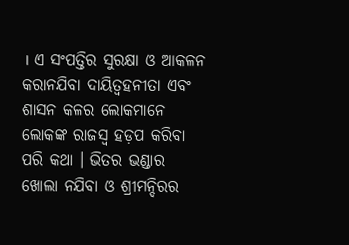। ଏ ସଂପତ୍ତିର ସୁରକ୍ଷା ଓ ଆକଳନ କରାନଯିବା ଦାୟିତ୍ୱହନୀତା ଏବଂ ଶାସନ କଳର ଲୋକମାନେ ଲୋକଙ୍କ ରାଜସ୍ୱ ହଡ଼ପ କରିବା ପରି କଥା । ଭିତର ଭଣ୍ଡାର ଖୋଲା ନଯିବା ଓ ଶ୍ରୀମନ୍ଦିରର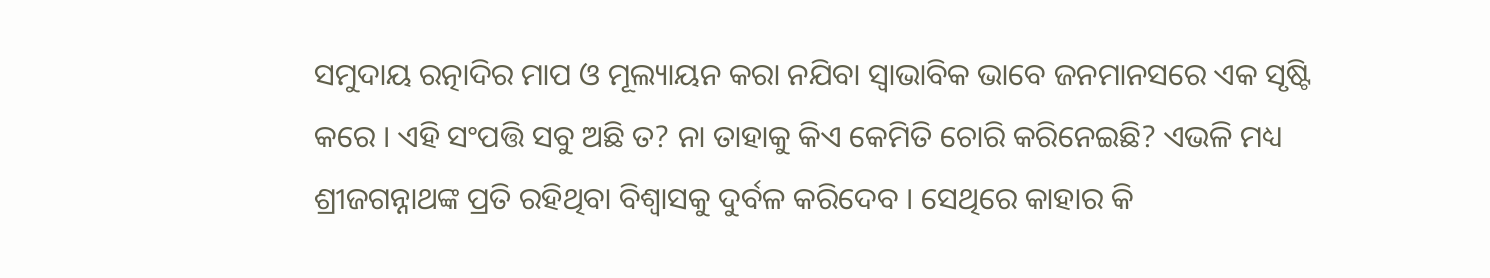ସମୁଦାୟ ରତ୍ନାଦିର ମାପ ଓ ମୂଲ୍ୟାୟନ କରା ନଯିବା ସ୍ୱାଭାବିକ ଭାବେ ଜନମାନସରେ ଏକ ସୃଷ୍ଟି କରେ । ଏହି ସଂପତ୍ତି ସବୁ ଅଛି ତ? ନା ତାହାକୁ କିଏ କେମିତି ଚୋରି କରିନେଇଛି? ଏଭଳି ମଧ୍ୟ ଶ୍ରୀଜଗନ୍ନାଥଙ୍କ ପ୍ରତି ରହିଥିବା ବିଶ୍ୱାସକୁ ଦୁର୍ବଳ କରିଦେବ । ସେଥିରେ କାହାର କି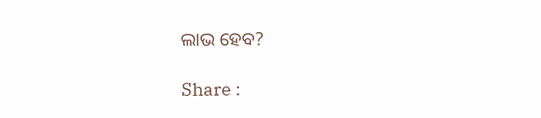ଲାଭ ହେବ?

Share :